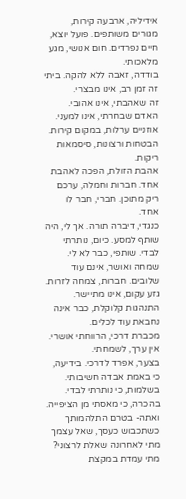אידיליה, ארבעה קירות, מגורים משותפים. פועל יוצא, חיים נפרדים. חום אנושי, מגע מלאכותי.
בודדה, זאבה ללא להקה. ביתי זה זמן רב, אינו מבצרי.
זה שאהבתי, אינו אהובי. האדם שבחרתי, אינו למעני.
אוזניים ערלות, במקום קירות. הבטחות ורצונות, סיסמאות ריקות.
אהבת הזולת, הפכה לאהבת אחד. חברות וחמלה, ערכם ריק מתוכן. חברי, חבר לו אחד.
כנגדי, דיברה תורה. אך לי, היה שותף למסע. כיום, נותרתי לבדי. שותפי, כבר לא לי.
שמחה ואושר, אינם עוד שלובים. חברות, צמחה לזרות.
גזע עקום, אינו מתיישר. התנהגות קלוקלת, כבר אינה נחבאת עוד לכלים.
מכברת דרכי, הרווחתי אושרי. אין ערך, לשמחתי.
בצער, אפרד לדרכי. בידיעה, כי באמת אבדה חשיבותי. בשלמות, כי נותרתי לבדי. בהכרה, כי מאסתי מן הציפייה.
ואתה- בטרם התלהמותך כשתכבוש כעסך, שאל עצמך מתי לאחרונה שאלת לרצוני? מתי עמדת במקצת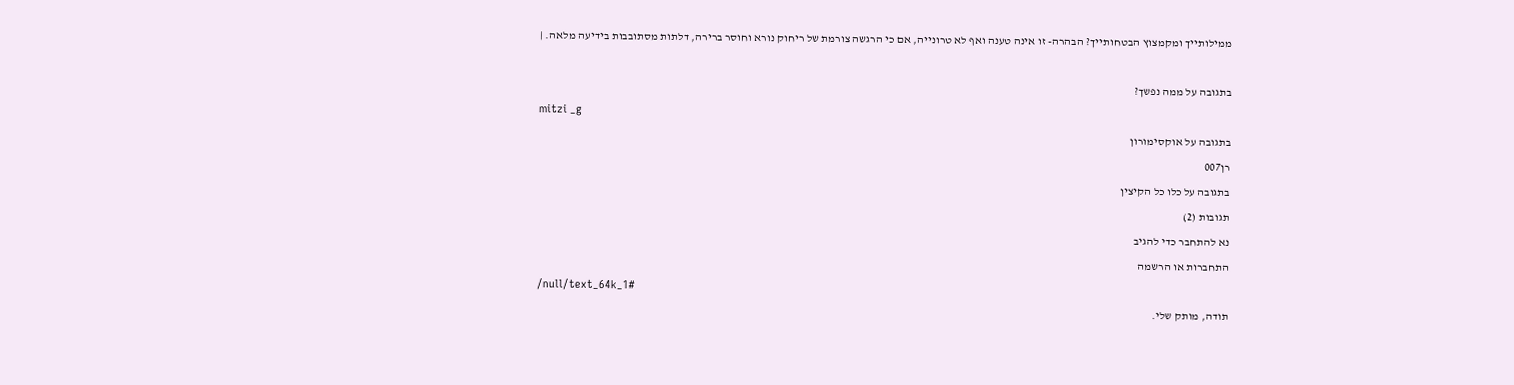ממילותייך ומקמצוץ הבטחותייך? הבהרה- זו אינה טענה ואף לא טרונייה, אם כי הרגשה צורמת של ריחוק נורא וחוסר ברירה, דלתות מסתובבות בידיעה מלאה. |

בתגובה על ממה נפשך?
mitzi _g
בתגובה על אוקסימורון
רן007
בתגובה על כלו כל הקיצין
תגובות (2)
נא להתחבר כדי להגיב
התחברות או הרשמה
/null/text_64k_1#
תודה, מותק שלי.